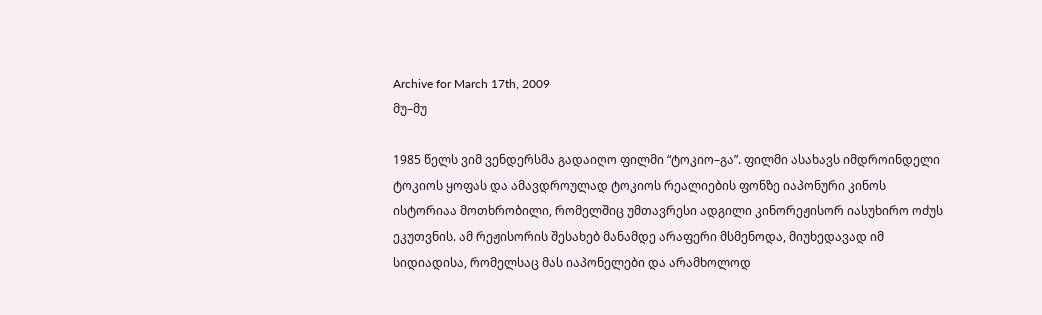Archive for March 17th, 2009
მუ–მუ

1985 წელს ვიმ ვენდერსმა გადაიღო ფილმი “ტოკიო–გა”. ფილმი ასახავს იმდროინდელი ტოკიოს ყოფას და ამავდროულად ტოკიოს რეალიების ფონზე იაპონური კინოს ისტორიაა მოთხრობილი, რომელშიც უმთავრესი ადგილი კინორეჟისორ იასუხირო ოძუს ეკუთვნის. ამ რეჟისორის შესახებ მანამდე არაფერი მსმენოდა, მიუხედავად იმ სიდიადისა, რომელსაც მას იაპონელები და არამხოლოდ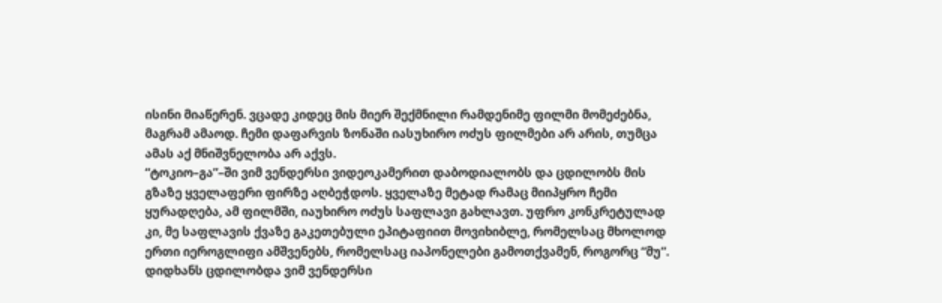ისინი მიაწერენ. ვცადე კიდეც მის მიერ შექმნილი რამდენიმე ფილმი მომეძებნა, მაგრამ ამაოდ. ჩემი დაფარვის ზონაში იასუხირო ოძუს ფილმები არ არის, თუმცა ამას აქ მნიშვნელობა არ აქვს.
“ტოკიო–გა”–ში ვიმ ვენდერსი ვიდეოკამერით დაბოდიალობს და ცდილობს მის გზაზე ყველაფერი ფირზე აღბეჭდოს. ყველაზე მეტად რამაც მიიპყრო ჩემი ყურადღება, ამ ფილმში, იაუხირო ოძუს საფლავი გახლავთ. უფრო კონკრეტულად კი, მე საფლავის ქვაზე გაკეთებული ეპიტაფიით მოვიხიბლე, რომელსაც მხოლოდ ერთი იეროგლიფი ამშვენებს, რომელსაც იაპონელები გამოთქვამენ, როგორც “მუ”.
დიდხანს ცდილობდა ვიმ ვენდერსი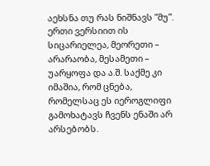აეხსნა თუ რას ნიშნავს “მუ”. ერთი ვერსიით ის სიცარიელეა, მეორეთი – არარაობა, მესამეთი – უარყოფა და ა.შ. საქმე კი იმაშია, რომ ცნება, რომელსაც ეს იეროგლიფი გამოხატავს ჩვენს ენაში არ არსებობს.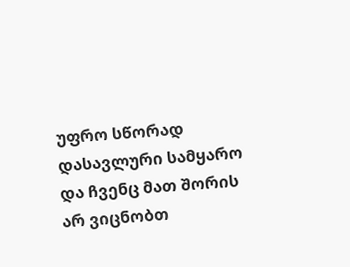უფრო სწორად დასავლური სამყარო და ჩვენც მათ შორის არ ვიცნობთ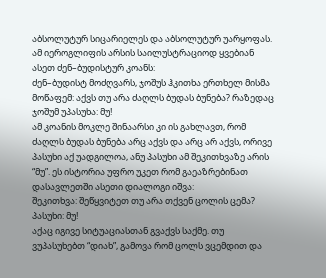აბსოლუტურ სიცარიელეს და აბსოლუტურ უარყოფას. ამ იეროგლიფის არსის საილუსტრაციოდ ყვებიან ასეთ ძენ–ბუდისტურ კოანს:
ძენ–ბუდისტ მოძღვარს, ჯოშუს ჰკითხა ერთხელ მისმა მოწაფემ: აქვს თუ არა ძაღლს ბუდას ბუნება? რაზედაც ჯოშუმ უპასუხა: მუ!
ამ კოანის მოკლე შინაარსი კი ის გახლავთ, რომ ძაღლს ბუდას ბუნება არც აქვს და არც არ აქვს, ორივე პასუხი აქ უადგილოა, ანუ პასუხი ამ შეკითხვაზე არის “მუ”. ეს ისტორია უფრო უკეთ რომ გაეაზრებინათ დასავლეთში ასეთი დიალოგი იშვა:
შეკითხვა: შეწყვიტეთ თუ არა თქვენ ცოლის ცემა?
პასუხი: მუ!
აქაც იგივე სიტუაციასთან გვაქვს საქმე. თუ ვუპასუხებთ “დიახ”, გამოვა რომ ცოლს ვცემდით და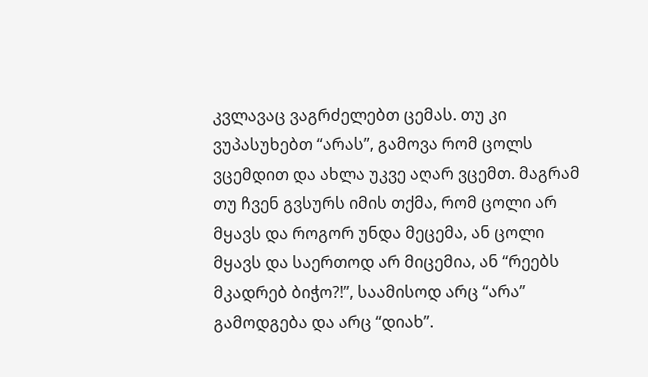კვლავაც ვაგრძელებთ ცემას. თუ კი ვუპასუხებთ “არას”, გამოვა რომ ცოლს ვცემდით და ახლა უკვე აღარ ვცემთ. მაგრამ თუ ჩვენ გვსურს იმის თქმა, რომ ცოლი არ მყავს და როგორ უნდა მეცემა, ან ცოლი მყავს და საერთოდ არ მიცემია, ან “რეებს მკადრებ ბიჭო?!”, საამისოდ არც “არა” გამოდგება და არც “დიახ”.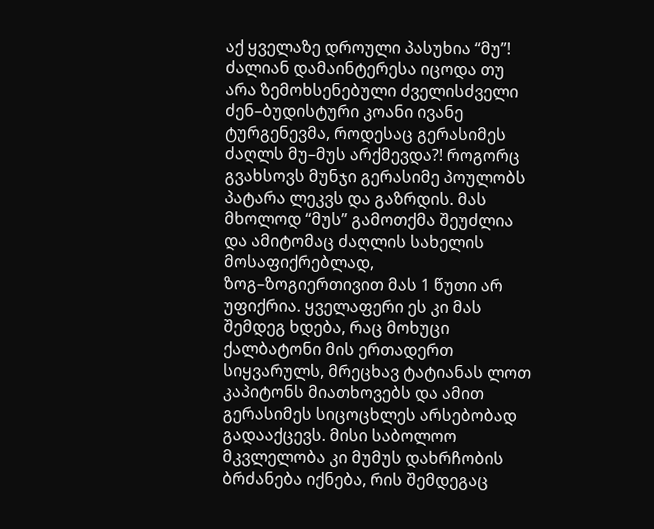აქ ყველაზე დროული პასუხია “მუ”!
ძალიან დამაინტერესა იცოდა თუ არა ზემოხსენებული ძველისძველი ძენ–ბუდისტური კოანი ივანე ტურგენევმა, როდესაც გერასიმეს ძაღლს მუ–მუს არქმევდა?! როგორც გვახსოვს მუნჯი გერასიმე პოულობს პატარა ლეკვს და გაზრდის. მას მხოლოდ “მუს” გამოთქმა შეუძლია და ამიტომაც ძაღლის სახელის მოსაფიქრებლად, ზოგ–ზოგიერთივით მას 1 წუთი არ უფიქრია. ყველაფერი ეს კი მას შემდეგ ხდება, რაც მოხუცი ქალბატონი მის ერთადერთ სიყვარულს, მრეცხავ ტატიანას ლოთ კაპიტონს მიათხოვებს და ამით გერასიმეს სიცოცხლეს არსებობად გადააქცევს. მისი საბოლოო მკვლელობა კი მუმუს დახრჩობის ბრძანება იქნება, რის შემდეგაც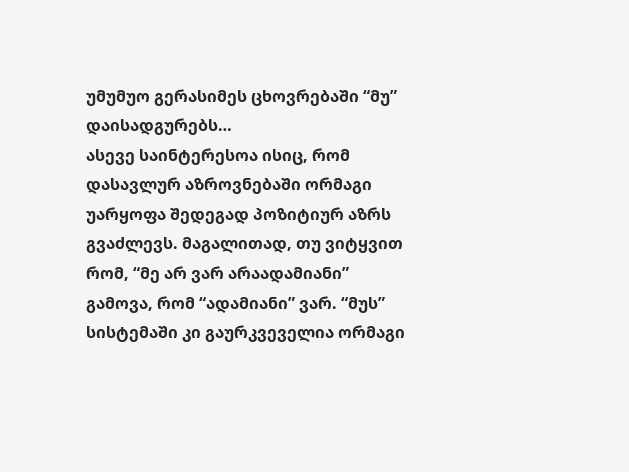უმუმუო გერასიმეს ცხოვრებაში “მუ” დაისადგურებს…
ასევე საინტერესოა ისიც, რომ დასავლურ აზროვნებაში ორმაგი უარყოფა შედეგად პოზიტიურ აზრს გვაძლევს. მაგალითად, თუ ვიტყვით რომ, “მე არ ვარ არაადამიანი” გამოვა, რომ “ადამიანი” ვარ. “მუს” სისტემაში კი გაურკვეველია ორმაგი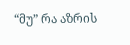“მუ” რა აზრის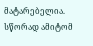მატარებელია. სწორად ამიტომ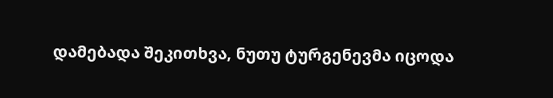დამებადა შეკითხვა, ნუთუ ტურგენევმა იცოდა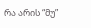რა არის “მუ”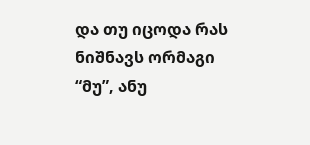და თუ იცოდა რას ნიშნავს ორმაგი “მუ”, ანუ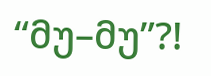“მუ–მუ”?!